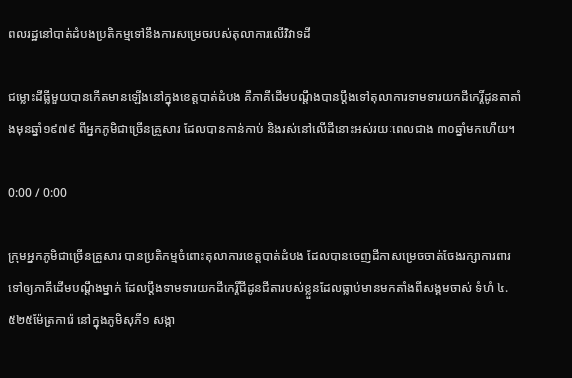ពលរដ្ឋនៅបាត់ដំបងប្រតិកម្មទៅនឹងការសម្រេចរបស់តុលាការលើវិវាទដី

ជម្លោះដីធ្លីមួយបានកើតមានឡើងនៅក្នុងខេត្តបាត់ដំបង គឺភាគីដើមបណ្ដឹងបានប្ដឹងទៅតុលាការទាមទារយកដីកេរ្តិ៍ដូនតាតាំងមុនឆ្នាំ១៩៧៩ ពីអ្នកភូមិជាច្រើនគ្រួសារ ដែលបានកាន់កាប់ និងរស់នៅលើដីនោះអស់រយៈពេលជាង ៣០ឆ្នាំមកហើយ។

0:00 / 0:00

ក្រុមអ្នកភូមិជាច្រើនគ្រួសារ បានប្រតិកម្មចំពោះតុលាការខេត្តបាត់ដំបង ដែលបានចេញដីកាសម្រេចចាត់ចែងរក្សាការពារទៅឲ្យភាគីដើមបណ្ដឹងម្នាក់ ដែលប្ដឹងទាមទារយកដីកេរ្តិ៍ជីដូនជីតារបស់ខ្លួនដែលធ្លាប់មានមកតាំងពីសង្គមចាស់ ទំហំ ៤.៥២៥ម៉ែត្រការ៉េ នៅក្នុងភូមិសុភី១ សង្កា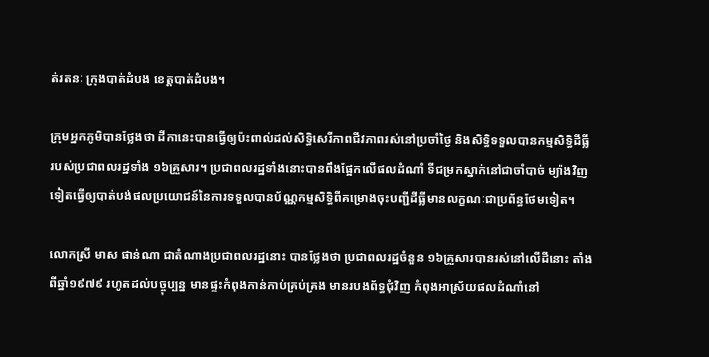ត់រតនៈ ក្រុងបាត់ដំបង ខេត្តបាត់ដំបង។

ក្រុមអ្នកភូមិបានថ្លែងថា ដីកានេះបានធ្វើឲ្យប៉ះពាល់ដល់សិទ្ធិសេរីភាពជីវភាពរស់នៅប្រចាំថ្ងៃ និងសិទ្ធិទទួលបានកម្មសិទ្ធិដីធ្លី របស់ប្រជាពលរដ្ឋទាំង ១៦គ្រួសារ។ ប្រជាពលរដ្ឋទាំងនោះបានពឹងផ្អែកលើផលដំណាំ ទីជម្រកស្នាក់នៅជាចាំបាច់ ម្យ៉ាងវិញទៀតធ្វើឲ្យបាត់បង់ផលប្រយោជន៍នៃការទទួលបានប័ណ្ណកម្មសិទ្ធិពីគម្រោងចុះបញ្ជីដីធ្លីមានលក្ខណៈជាប្រព័ន្ធថែមទៀត។

លោកស្រី មាស ផាន់ណា ជាតំណាងប្រជាពលរដ្ឋនោះ បានថ្លែងថា ប្រជាពលរដ្ឋចំនួន ១៦គ្រួសារបានរស់នៅលើដីនោះ តាំងពីឆ្នាំ១៩៧៩ រហូតដល់បច្ចុប្បន្ន មានផ្ទះកំពុងកាន់កាប់គ្រប់គ្រង មានរបងព័ទ្ធជុំវិញ កំពុងអាស្រ័យផលដំណាំនៅ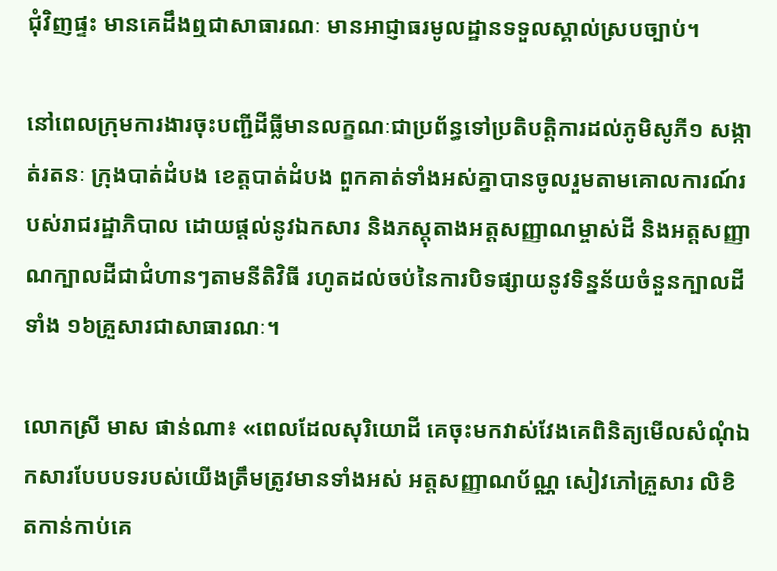ជុំវិញផ្ទះ មានគេដឹងឮជាសាធារណៈ មានអាជ្ញាធរមូលដ្ឋានទទួលស្គាល់ស្របច្បាប់។

នៅពេលក្រុមការងារចុះបញ្ជីដីធ្លីមានលក្ខណៈជាប្រព័ន្ធទៅប្រតិបត្តិការដល់ភូមិសូភី១ សង្កាត់រតនៈ ក្រុងបាត់ដំបង ខេត្តបាត់ដំបង ពួកគាត់ទាំងអស់គ្នាបានចូលរួមតាមគោលការណ៍របស់រាជរដ្ឋាភិបាល ដោយផ្ដល់នូវឯកសារ និងភស្តុតាងអត្តសញ្ញាណម្ចាស់ដី និងអត្តសញ្ញាណក្បាលដីជាជំហានៗតាមនីតិវិធី រហូតដល់ចប់នៃការបិទផ្សាយនូវទិន្នន័យចំនួនក្បាលដីទាំង ១៦គ្រួសារជាសាធារណៈ។

លោកស្រី មាស ផាន់ណា៖ «ពេលដែលសុរិយោដី គេចុះមកវាស់វែងគេពិនិត្យមើលសំណុំឯកសារបែបបទរបស់យើងត្រឹមត្រូវមានទាំងអស់ អត្តសញ្ញាណប័ណ្ណ សៀវភៅគ្រួសារ លិខិតកាន់កាប់គេ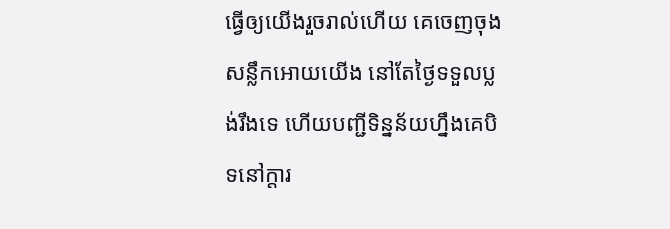ធ្វើឲ្យយើងរួចរាល់ហើយ គេចេញចុងសន្លឹកអោយយើង នៅតែថ្ងៃទទួលប្លង់រឹងទេ ហើយបញ្ជីទិន្នន័យហ្នឹងគេបិទនៅក្ដារ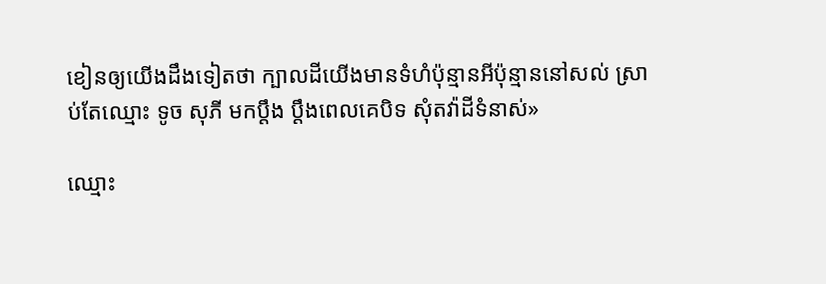ខៀនឲ្យយើងដឹងទៀតថា ក្បាលដីយើងមានទំហំប៉ុន្មានអីប៉ុន្មាននៅសល់ ស្រាប់តែឈ្មោះ ទូច សុភី មកប្ដឹង ប្ដឹងពេលគេបិទ សុំតវ៉ាដីទំនាស់»

ឈ្មោះ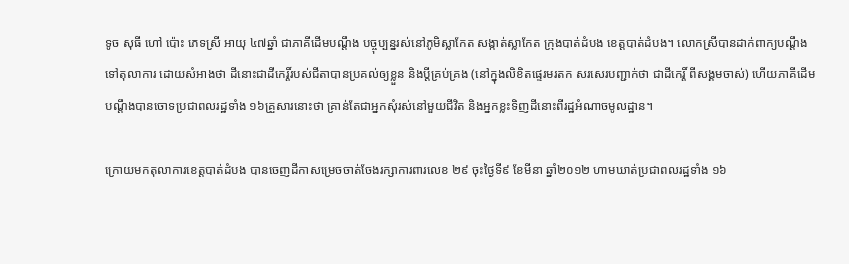ទូច សុធី ហៅ ប៉ោះ ភេទស្រី អាយុ ៤៧ឆ្នាំ ជាភាគីដើមបណ្ដឹង បច្ចុប្បន្នរស់នៅភូមិស្លាកែត សង្កាត់ស្លាកែត ក្រុងបាត់ដំបង ខេត្តបាត់ដំបង។ លោកស្រីបានដាក់ពាក្យបណ្ដឹងទៅតុលាការ ដោយសំអាងថា ដីនោះជាដីកេរ្តិ៍របស់ជីតាបានប្រគល់ឲ្យខ្លួន និងប្ដីគ្រប់គ្រង (នៅក្នុងលិខិតផ្ទេរមរតក សរសេរបញ្ជាក់ថា ជាដីកេរ្តិ៍ ពីសង្គមចាស់) ហើយភាគីដើមបណ្ដឹងបានចោទប្រជាពលរដ្ឋទាំង ១៦គ្រួសារនោះថា គ្រាន់តែជាអ្នកសុំរស់នៅមួយជីវិត និងអ្នកខ្លះទិញដីនោះពីរដ្ឋអំណាចមូលដ្ឋាន។

ក្រោយមកតុលាការខេត្តបាត់ដំបង បានចេញដីកាសម្រេចចាត់ចែងរក្សាការពារលេខ ២៩ ចុះថ្ងៃទី៩ ខែមីនា ឆ្នាំ២០១២ ហាមឃាត់ប្រជាពលរដ្ឋទាំង ១៦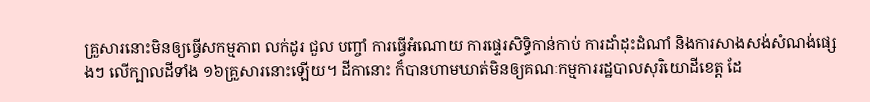គ្រួសារនោះមិនឲ្យធ្វើសកម្មភាព លក់ដូរ ជួល បញ្ចាំ ការធ្វើអំណោយ ការផ្ទេរសិទ្ធិកាន់កាប់ ការដាំដុះដំណាំ និងការសាងសង់សំណង់ផ្សេងៗ លើក្បាលដីទាំង ១៦គ្រួសារនោះឡើយ។ ដីកានោះ ក៏បានហាមឃាត់មិនឲ្យគណៈកម្មការរដ្ឋបាលសុរិយោដីខេត្ត ដែ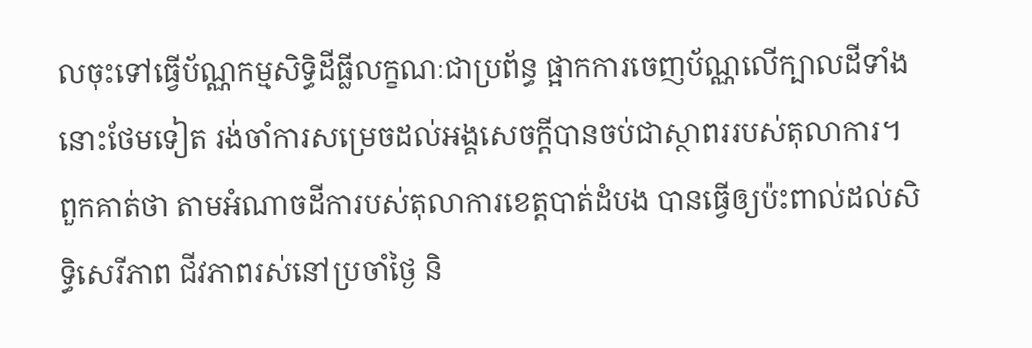លចុះទៅធ្វើប័ណ្ណកម្មសិទ្ធិដីធ្លីលក្ខណៈជាប្រព័ន្ធ ផ្អាកការចេញប័ណ្ណលើក្បាលដីទាំងនោះថែមទៀត រង់ចាំការសម្រេចដល់អង្គសេចក្ដីបានចប់ជាស្ថាពររបស់តុលាការ។ ពួកគាត់ថា តាមអំណាចដីការបស់តុលាការខេត្តបាត់ដំបង បានធ្វើឲ្យប៉ះពាល់ដល់សិទ្ធិសេរីភាព ជីវភាពរស់នៅប្រចាំថ្ងៃ និ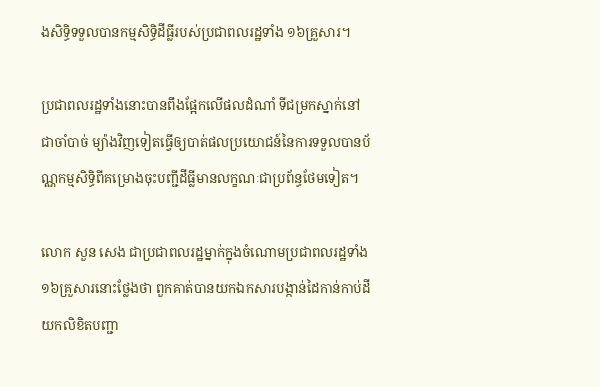ងសិទ្ធិទទួលបានកម្មសិទ្ធិដីធ្លីរបស់ប្រជាពលរដ្ឋទាំង ១៦គ្រួសារ។

ប្រជាពលរដ្ឋទាំងនោះបានពឹងផ្អែកលើផលដំណាំ ទីជម្រកស្នាក់នៅជាចាំបាច់ ម្យ៉ាងវិញទៀតធ្វើឲ្យបាត់ផលប្រយោជន៍នៃការទទួលបានប័ណ្ណកម្មសិទ្ធិពីគម្រោងចុះបញ្ជីដីធ្លីមានលក្ខណៈជាប្រព័ន្ធថែមទៀត។

លោក សួន សេង ជាប្រជាពលរដ្ឋម្នាក់ក្នុងចំណោមប្រជាពលរដ្ឋទាំង ១៦គ្រួសារនោះថ្លែងថា ពួកគាត់បានយកឯកសារបង្កាន់ដៃកាន់កាប់ដី យកលិខិតបញ្ជា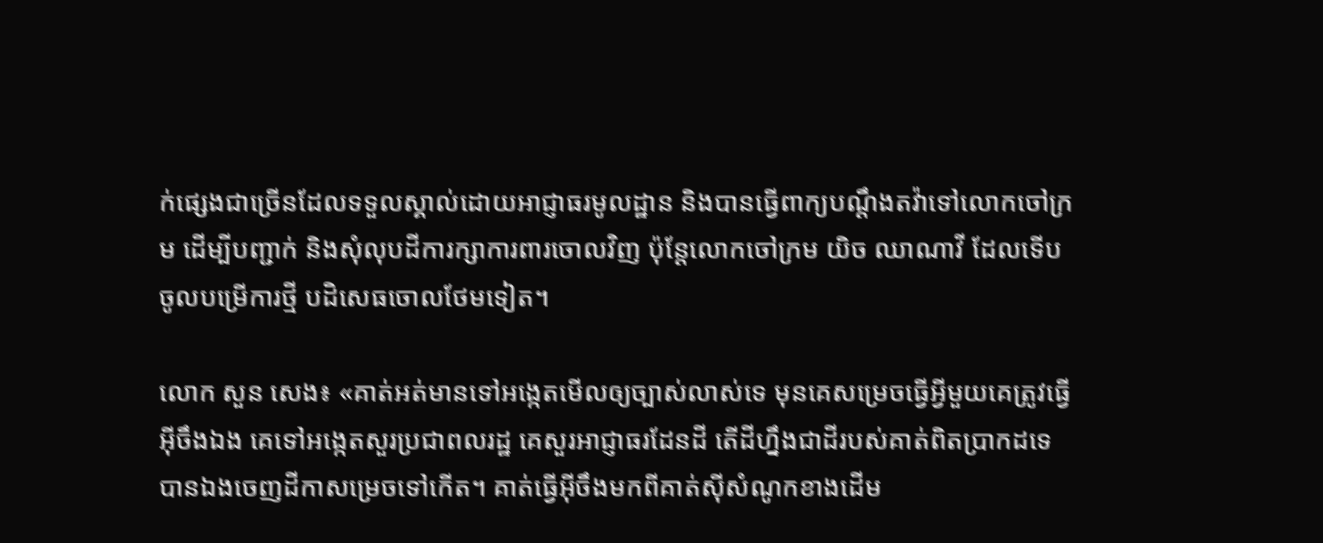ក់ផ្សេងជាច្រើនដែលទទួលស្គាល់ដោយអាជ្ញាធរមូលដ្ឋាន និងបានធ្វើពាក្យបណ្ដឹងតវ៉ាទៅលោកចៅក្រម ដើម្បីបញ្ជាក់ និងសុំលុបដីការក្សាការពារចោលវិញ ប៉ុន្តែលោកចៅក្រម យិច ឈាណាវី ដែលទើបចូលបម្រើការថ្មី បដិសេធចោលថែមទៀត។

លោក សួន សេង៖ «គាត់អត់មានទៅអង្កេតមើលឲ្យច្បាស់លាស់ទេ មុនគេសម្រេចធ្វើអ្វីមួយគេត្រូវធ្វើអ៊ីចឹងឯង គេទៅអង្កេតសួរប្រជាពលរដ្ឋ គេសួរអាជ្ញាធរដែនដី តើដីហ្នឹងជាដីរបស់គាត់ពិតប្រាកដទេ បានឯងចេញដីកាសម្រេចទៅកើត។ គាត់ធ្វើអ៊ីចឹងមកពីគាត់ស៊ីសំណូកខាងដើម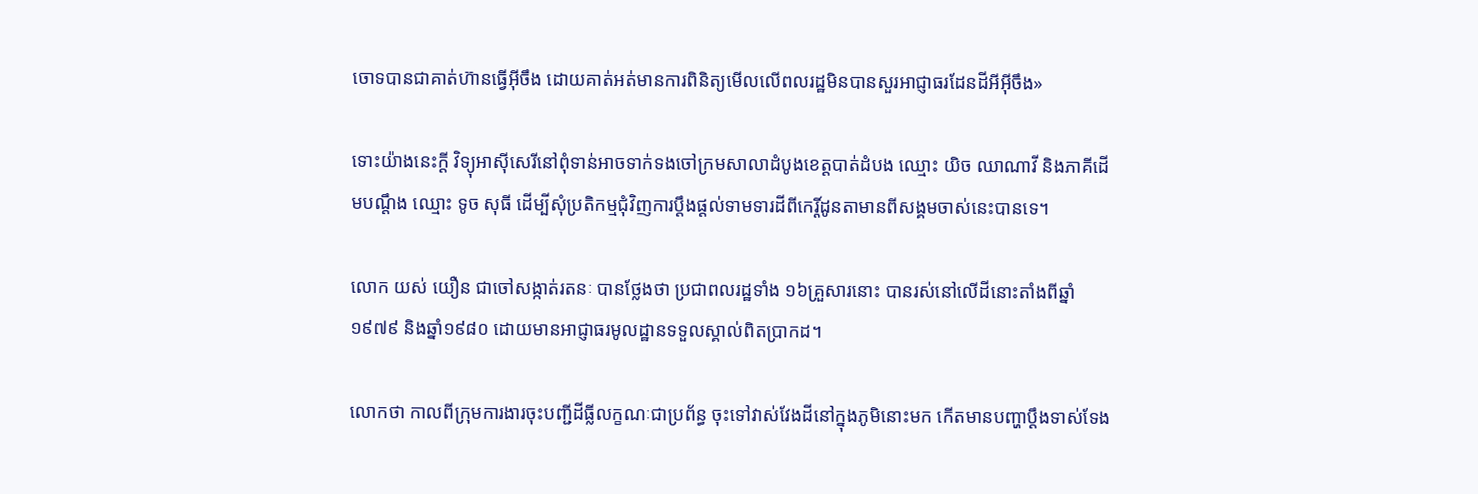ចោទបានជាគាត់ហ៊ានធ្វើអ៊ីចឹង ដោយគាត់អត់មានការពិនិត្យមើលលើពលរដ្ឋមិនបានសួរអាជ្ញាធរដែនដីអីអ៊ីចឹង»

ទោះយ៉ាងនេះក្ដី វិទ្យុអាស៊ីសេរីនៅពុំទាន់អាចទាក់ទងចៅក្រមសាលាដំបូងខេត្តបាត់ដំបង ឈ្មោះ យិច ឈាណាវី និងភាគីដើមបណ្ដឹង ឈ្មោះ ទូច សុធី ដើម្បីសុំប្រតិកម្មជុំវិញការប្ដឹងផ្ដល់ទាមទារដីពីកេរ្តិ៍ដូនតាមានពីសង្គមចាស់នេះបានទេ។

លោក យស់ យឿន ជាចៅសង្កាត់រតនៈ បានថ្លែងថា ប្រជាពលរដ្ឋទាំង ១៦គ្រួសារនោះ បានរស់នៅលើដីនោះតាំងពីឆ្នាំ១៩៧៩ និងឆ្នាំ១៩៨០ ដោយមានអាជ្ញាធរមូលដ្ឋានទទួលស្គាល់ពិតប្រាកដ។

លោកថា កាលពីក្រុមការងារចុះបញ្ជីដីធ្លីលក្ខណៈជាប្រព័ន្ធ ចុះទៅវាស់វែងដីនៅក្នុងភូមិនោះមក កើតមានបញ្ហាប្ដឹងទាស់ទែង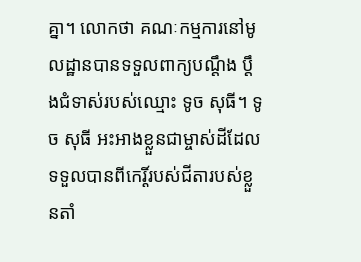គ្នា។ លោកថា គណៈកម្មការនៅមូលដ្ឋានបានទទួលពាក្យបណ្ដឹង ប្ដឹងជំទាស់របស់ឈ្មោះ ទូច សុធី។ ទូច សុធី អះអាងខ្លួនជាម្ចាស់ដីដែលទទួលបានពីកេរ្តិ៍របស់ជីតារបស់ខ្លួនតាំ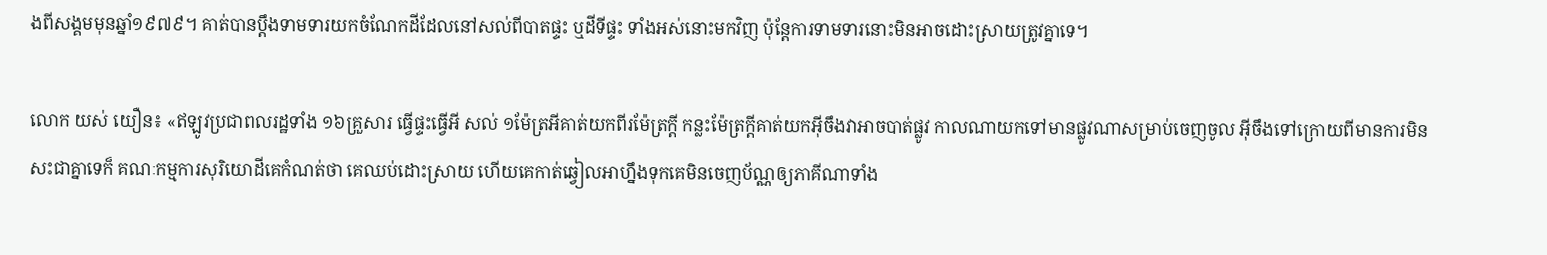ងពីសង្គមមុនឆ្នាំ១៩៧៩។ គាត់បានប្ដឹងទាមទារយកចំណែកដីដែលនៅសល់ពីបាតផ្ទះ ឬដីទីផ្ទះ ទាំងអស់នោះមកវិញ ប៉ុន្តែការទាមទារនោះមិនអាចដោះស្រាយត្រូវគ្នាទេ។

លោក យស់ យឿន៖ «ឥឡូវប្រជាពលរដ្ឋទាំង ១៦គ្រួសារ ធ្វើផ្ទះធ្វើអី សល់ ១ម៉ែត្រអីគាត់យកពីរម៉ែត្រក្ដី កន្លះម៉ែត្រក្ដីគាត់យកអ៊ីចឹងវាអាចបាត់ផ្លូវ កាលណាយកទៅមានផ្លូវណាសម្រាប់ចេញចូល អ៊ីចឹងទៅក្រោយពីមានការមិនសះជាគ្នាទេក៏ គណៈកម្មការសុរិយោដីគេកំណត់ថា គេឈប់ដោះស្រាយ ហើយគេកាត់ឆ្វៀលអាហ្នឹងទុកគេមិនចេញប័ណ្ណឲ្យភាគីណាទាំង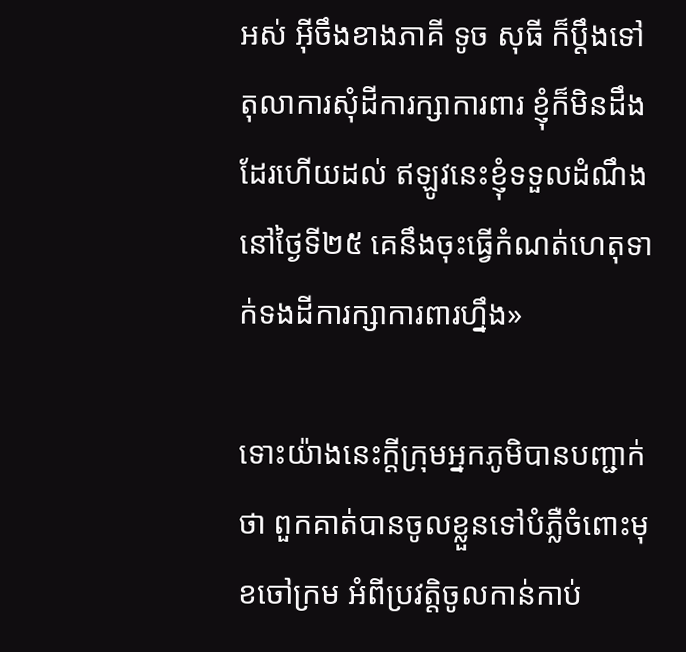អស់ អ៊ីចឹងខាងភាគី ទូច សុធី ក៏ប្ដឹងទៅតុលាការសុំដីការក្សាការពារ ខ្ញុំក៏មិនដឹងដែរហើយដល់ ឥឡូវនេះខ្ញុំទទួលដំណឹងនៅថ្ងៃទី២៥ គេនឹងចុះធ្វើកំណត់ហេតុទាក់ទងដីការក្សាការពារហ្នឹង»

ទោះយ៉ាងនេះក្ដីក្រុមអ្នកភូមិបានបញ្ជាក់ថា ពួកគាត់បានចូលខ្លួនទៅបំភ្លឺចំពោះមុខចៅក្រម អំពីប្រវត្តិចូលកាន់កាប់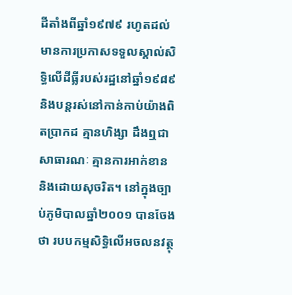ដីតាំងពីឆ្នាំ១៩៧៩ រហូតដល់មានការប្រកាសទទួលស្គាល់សិទ្ធិលើដីធ្លីរបស់រដ្ឋនៅឆ្នាំ១៩៨៩ និងបន្តរស់នៅកាន់កាប់យ៉ាងពិតប្រាកដ គ្មានហិង្សា ដឹងឮជាសាធារណៈ គ្មានការអាក់ខាន និងដោយសុចរិត។ នៅក្នុងច្បាប់ភូមិបាលឆ្នាំ២០០១ បានចែងថា របបកម្មសិទ្ធិលើអចលនវត្ថុ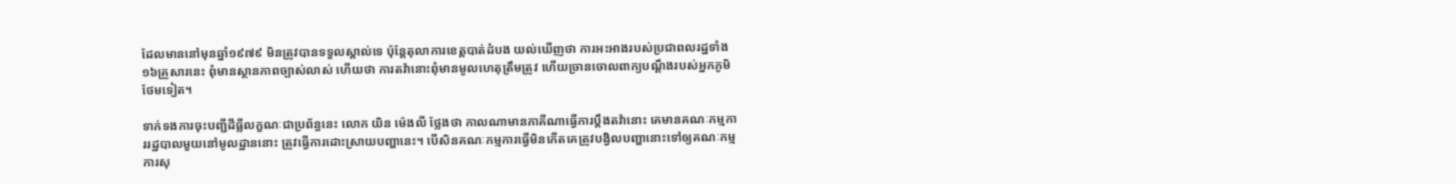ដែលមាននៅមុនឆ្នាំ១៩៧៩ មិនត្រូវបានទទួលស្គាល់ទេ ប៉ុន្តែតុលាការខេត្តបាត់ដំបង យល់ឃើញថា ការអះអាងរបស់ប្រជាពលរដ្ឋទាំង ១៦គ្រួសារនេះ ពុំមានស្ថានភាពច្បាស់លាស់ ហើយថា ការតវ៉ានោះពុំមានមូលហេតុត្រឹមត្រូវ ហើយច្រានចោលពាក្យបណ្ដឹងរបស់អ្នកភូមិថែមទៀត។

ទាក់ទងការចុះបញ្ជីដីធ្លីលក្ខណៈជាប្រព័ន្ធនេះ លោក យិន ម៉េងលី ថ្លែងថា កាលណាមានភាគីណាធ្វើការប្ដឹងតវ៉ានោះ គេមានគណៈកម្មការរដ្ឋបាលមួយនៅមូលដ្ឋាននោះ ត្រូវធ្វើការដោះស្រាយបញ្ហានេះ។ បើសិនគណៈកម្មការធ្វើមិនកើតគេត្រូវបង្វិលបញ្ហានោះទៅឲ្យគណៈកម្មការសុ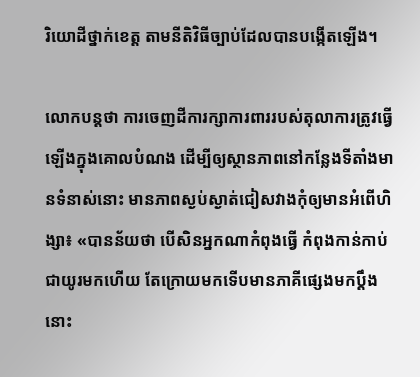រិយោដីថ្នាក់ខេត្ត តាមនីតិវិធីច្បាប់ដែលបានបង្កើតឡើង។

លោកបន្តថា ការចេញដីការក្សាការពាររបស់តុលាការត្រូវធ្វើឡើងក្នុងគោលបំណង ដើម្បីឲ្យស្ថានភាពនៅកន្លែងទីតាំងមានទំនាស់នោះ មានភាពស្ងប់ស្ងាត់ជៀសវាងកុំឲ្យមានអំពើហិង្សា៖ «បានន័យថា បើសិនអ្នកណាកំពុងធ្វើ កំពុងកាន់កាប់ជាយូរមកហើយ តែក្រោយមកទើបមានភាគីផ្សេងមកប្ដឹងនោះ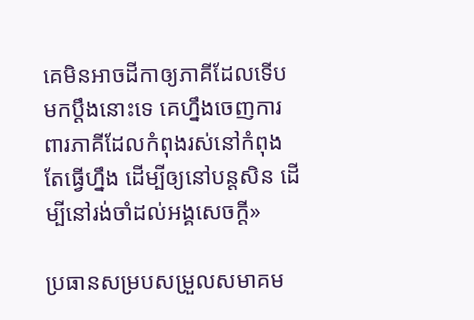គេមិនអាចដីកាឲ្យភាគីដែលទើបមកប្ដឹងនោះទេ គេហ្នឹងចេញការពារភាគីដែលកំពុងរស់នៅកំពុងតែធ្វើហ្នឹង ដើម្បីឲ្យនៅបន្តសិន ដើម្បីនៅរង់ចាំដល់អង្គសេចក្ដី»

ប្រធានសម្របសម្រួលសមាគម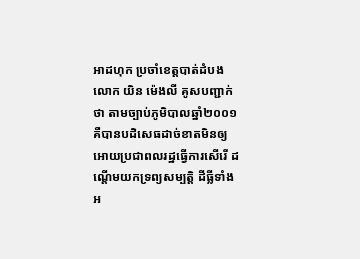អាដហុក ប្រចាំខេត្តបាត់ដំបង លោក យិន ម៉េងលី គូសបញ្ជាក់ថា តាមច្បាប់ភូមិបាលឆ្នាំ២០០១ គឺបានបដិសេធដាច់ខាតមិនឲ្យអោយប្រជាពលរដ្ឋធ្វើការសើរើ ដណ្ដើមយកទ្រព្យសម្បត្តិ ដីធ្លីទាំងអ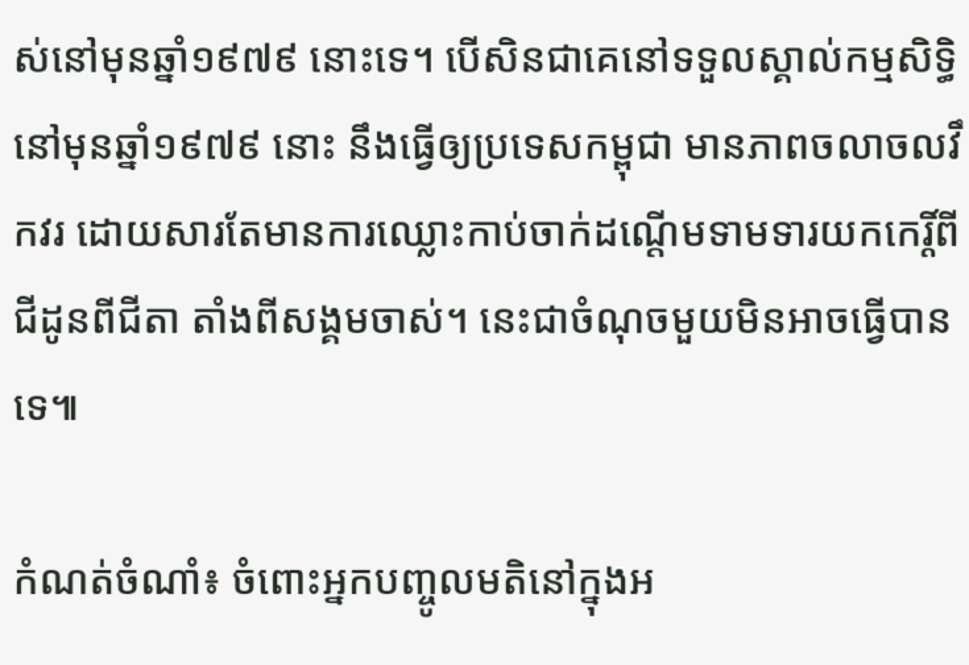ស់នៅមុនឆ្នាំ១៩៧៩ នោះទេ។ បើសិនជាគេនៅទទួលស្គាល់កម្មសិទ្ធិនៅមុនឆ្នាំ១៩៧៩ នោះ នឹងធ្វើឲ្យប្រទេសកម្ពុជា មានភាពចលាចលវឹកវរ ដោយសារតែមានការឈ្លោះកាប់ចាក់ដណ្ដើមទាមទារយកកេរ្តិ៍ពីជីដូនពីជីតា តាំងពីសង្គមចាស់។ នេះជាចំណុចមួយមិនអាចធ្វើបានទេ៕

កំណត់ចំណាំ៖ ចំពោះអ្នកបញ្ចូលមតិនៅក្នុងអ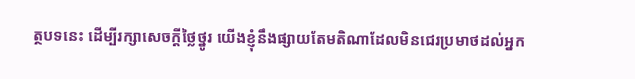ត្ថបទនេះ ដើម្បីរក្សាសេចក្ដីថ្លៃថ្នូរ យើងខ្ញុំនឹងផ្សាយតែមតិណាដែលមិនជេរប្រមាថដល់អ្នក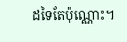ដទៃតែប៉ុណ្ណោះ។